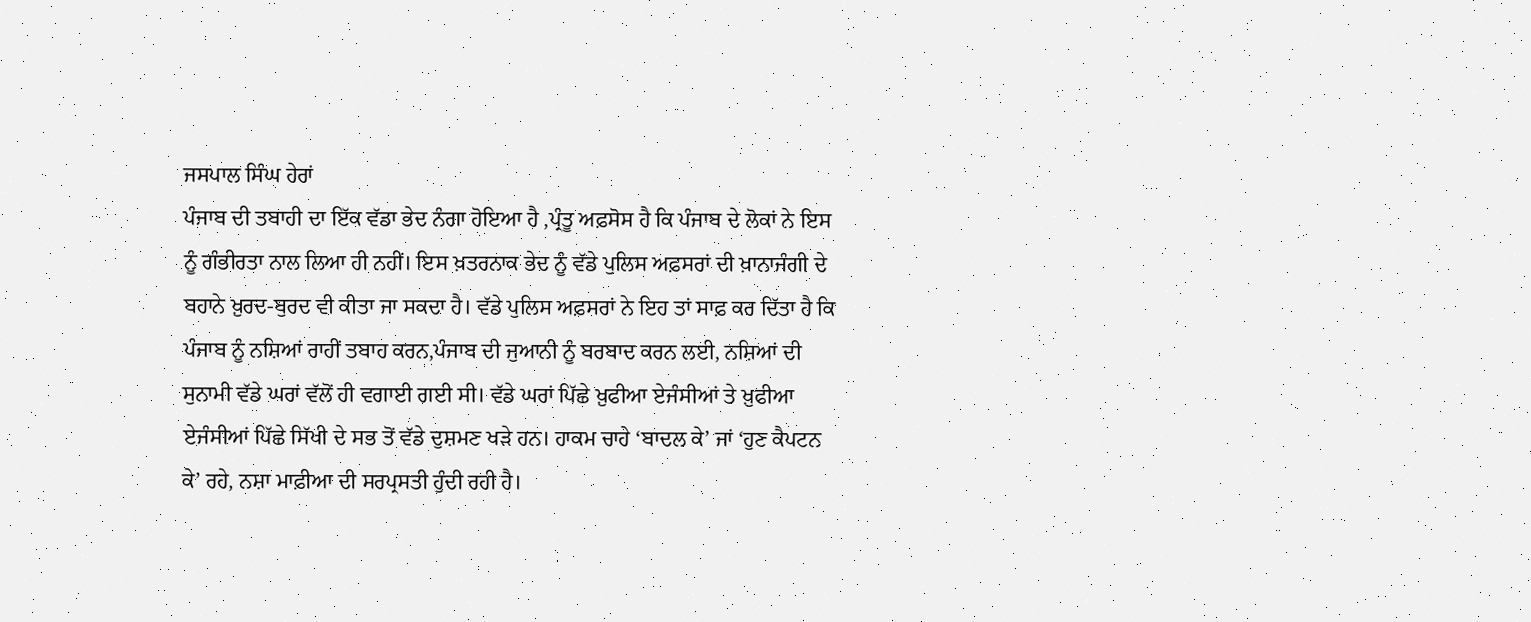ਜਸਪਾਲ ਸਿੰਘ ਹੇਰਾਂ
ਪੰਜਾਬ ਦੀ ਤਬਾਹੀ ਦਾ ਇੱਕ ਵੱਡਾ ਭੇਦ ਨੰਗਾ ਹੋਇਆ ਹੈ ,ਪ੍ਰੰਤੂ ਅਫ਼ਸੋਸ ਹੈ ਕਿ ਪੰਜਾਬ ਦੇ ਲੋਕਾਂ ਨੇ ਇਸ ਨੂੰ ਗੰਭੀਰਤਾ ਨਾਲ ਲਿਆ ਹੀ ਨਹੀਂ। ਇਸ ਖ਼ਤਰਨਾਕ ਭੇਦ ਨੂੰ ਵੱਡੇ ਪੁਲਿਸ ਅਫ਼ਸਰਾਂ ਦੀ ਖ਼ਾਨਾਜੰਗੀ ਦੇ ਬਹਾਨੇ ਖ਼ੁਰਦ-ਬੁਰਦ ਵੀ ਕੀਤਾ ਜਾ ਸਕਦਾ ਹੈ। ਵੱਡੇ ਪੁਲਿਸ ਅਫ਼ਸਰਾਂ ਨੇ ਇਹ ਤਾਂ ਸਾਫ਼ ਕਰ ਦਿੱਤਾ ਹੈ ਕਿ ਪੰਜਾਬ ਨੂੰ ਨਸ਼ਿਆਂ ਰਾਹੀਂ ਤਬਾਹ ਕਰਨ,ਪੰਜਾਬ ਦੀ ਜੁਆਨੀ ਨੂੰ ਬਰਬਾਦ ਕਰਨ ਲਈ, ਨਸ਼ਿਆਂ ਦੀ ਸੁਨਾਮੀ ਵੱਡੇ ਘਰਾਂ ਵੱਲੋਂ ਹੀ ਵਗਾਈ ਗਈ ਸੀ। ਵੱਡੇ ਘਰਾਂ ਪਿੱਛੇ ਖ਼ੁਫੀਆ ਏਜੰਸੀਆਂ ਤੇ ਖ਼ੁਫੀਆ ਏਜੰਸੀਆਂ ਪਿੱਛੇ ਸਿੱਖੀ ਦੇ ਸਭ ਤੋਂ ਵੱਡੇ ਦੁਸ਼ਮਣ ਖੜੇ ਹਨ। ਹਾਕਮ ਚਾਹੇ ‘ਬਾਦਲ ਕੇ’ ਜਾਂ ‘ਹੁਣ ਕੈਪਟਨ ਕੇ’ ਰਹੇ, ਨਸ਼ਾ ਮਾਫ਼ੀਆ ਦੀ ਸਰਪ੍ਰਸਤੀ ਹੁੰਦੀ ਰਹੀ ਹੈ।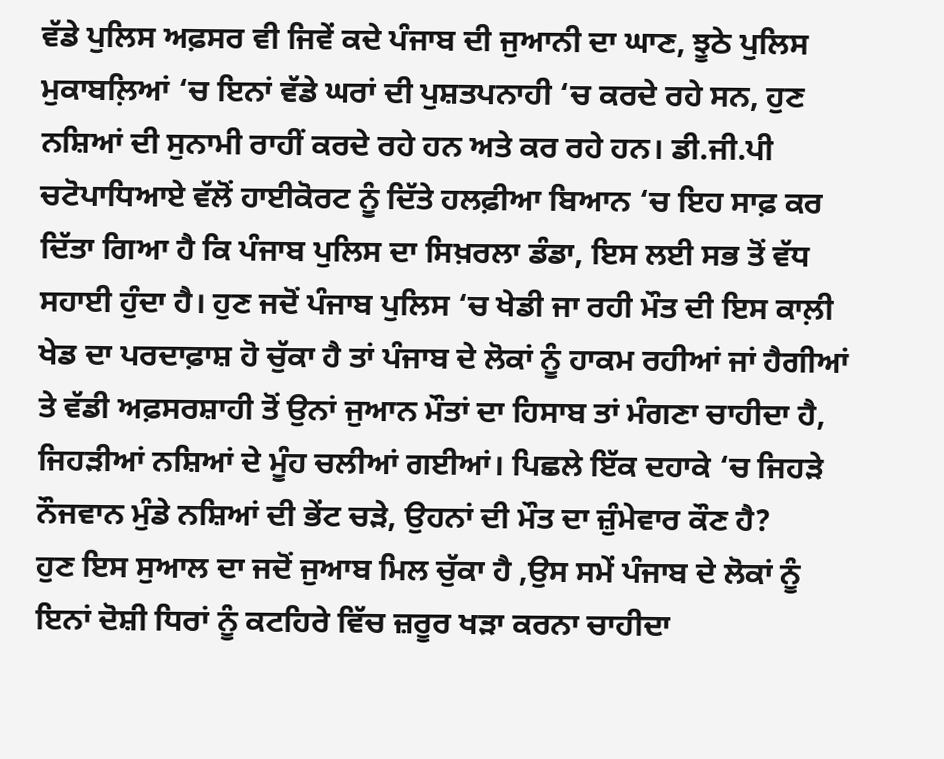ਵੱਡੇ ਪੁਲਿਸ ਅਫ਼ਸਰ ਵੀ ਜਿਵੇਂ ਕਦੇ ਪੰਜਾਬ ਦੀ ਜੁਆਨੀ ਦਾ ਘਾਣ, ਝੂਠੇ ਪੁਲਿਸ ਮੁਕਾਬਲ਼ਿਆਂ ‘ਚ ਇਨਾਂ ਵੱਡੇ ਘਰਾਂ ਦੀ ਪੁਸ਼ਤਪਨਾਹੀ ‘ਚ ਕਰਦੇ ਰਹੇ ਸਨ, ਹੁਣ ਨਸ਼ਿਆਂ ਦੀ ਸੁਨਾਮੀ ਰਾਹੀਂ ਕਰਦੇ ਰਹੇ ਹਨ ਅਤੇ ਕਰ ਰਹੇ ਹਨ। ਡੀ.ਜੀ.ਪੀ ਚਟੋਪਾਧਿਆਏ ਵੱਲੋਂ ਹਾਈਕੋਰਟ ਨੂੰ ਦਿੱਤੇ ਹਲਫ਼ੀਆ ਬਿਆਨ ‘ਚ ਇਹ ਸਾਫ਼ ਕਰ ਦਿੱਤਾ ਗਿਆ ਹੈ ਕਿ ਪੰਜਾਬ ਪੁਲਿਸ ਦਾ ਸਿਖ਼ਰਲਾ ਡੰਡਾ, ਇਸ ਲਈ ਸਭ ਤੋਂ ਵੱਧ ਸਹਾਈ ਹੁੰਦਾ ਹੈ। ਹੁਣ ਜਦੋਂ ਪੰਜਾਬ ਪੁਲਿਸ ‘ਚ ਖੇਡੀ ਜਾ ਰਹੀ ਮੌਤ ਦੀ ਇਸ ਕਾਲ਼ੀ ਖੇਡ ਦਾ ਪਰਦਾਫ਼ਾਸ਼ ਹੋ ਚੁੱਕਾ ਹੈ ਤਾਂ ਪੰਜਾਬ ਦੇ ਲੋਕਾਂ ਨੂੰ ਹਾਕਮ ਰਹੀਆਂ ਜਾਂ ਹੈਗੀਆਂ ਤੇ ਵੱਡੀ ਅਫ਼ਸਰਸ਼ਾਹੀ ਤੋਂ ਉਨਾਂ ਜੁਆਨ ਮੌਤਾਂ ਦਾ ਹਿਸਾਬ ਤਾਂ ਮੰਗਣਾ ਚਾਹੀਦਾ ਹੈ, ਜਿਹੜੀਆਂ ਨਸ਼ਿਆਂ ਦੇ ਮੂੰਹ ਚਲੀਆਂ ਗਈਆਂ। ਪਿਛਲੇ ਇੱਕ ਦਹਾਕੇ ‘ਚ ਜਿਹੜੇ ਨੌਜਵਾਨ ਮੁੰਡੇ ਨਸ਼ਿਆਂ ਦੀ ਭੇਂਟ ਚੜੇ, ਉਹਨਾਂ ਦੀ ਮੌਤ ਦਾ ਜ਼ੁੰਮੇਵਾਰ ਕੌਣ ਹੈ?
ਹੁਣ ਇਸ ਸੁਆਲ ਦਾ ਜਦੋਂ ਜੁਆਬ ਮਿਲ ਚੁੱਕਾ ਹੈ ,ਉਸ ਸਮੇਂ ਪੰਜਾਬ ਦੇ ਲੋਕਾਂ ਨੂੰ ਇਨਾਂ ਦੋਸ਼ੀ ਧਿਰਾਂ ਨੂੰ ਕਟਹਿਰੇ ਵਿੱਚ ਜ਼ਰੂਰ ਖੜਾ ਕਰਨਾ ਚਾਹੀਦਾ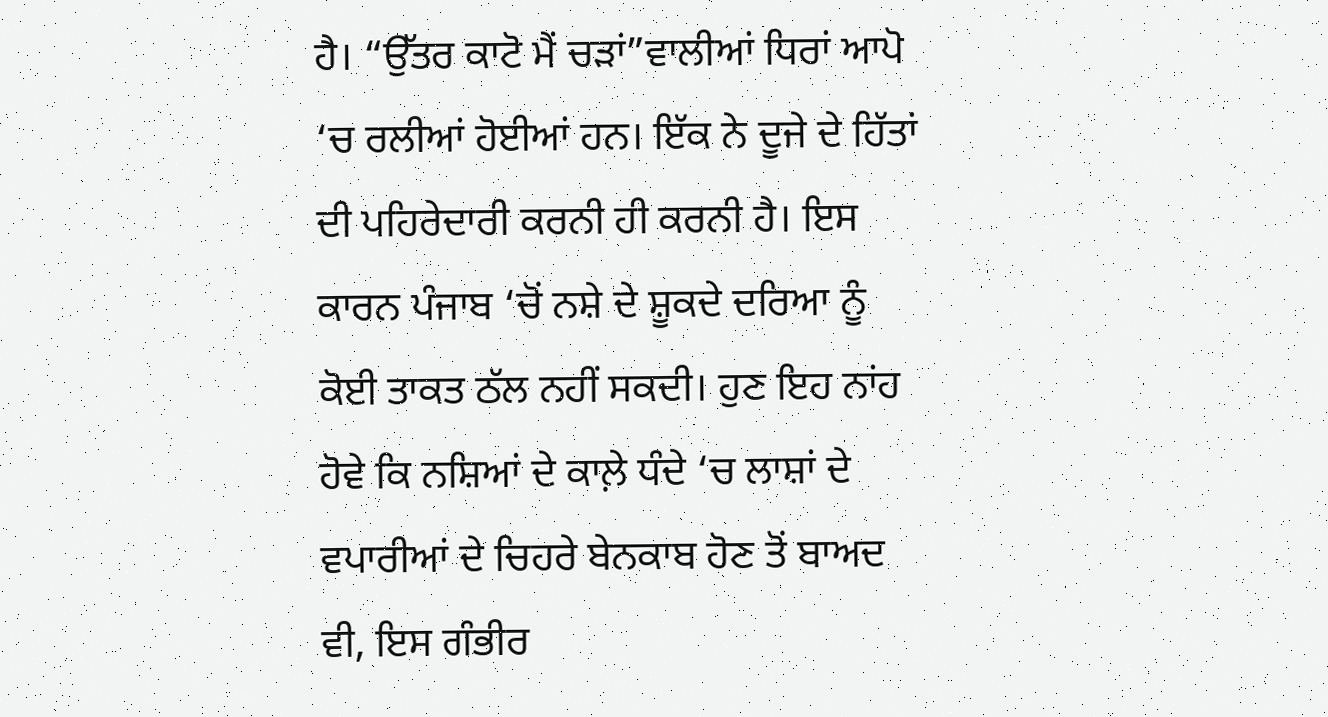ਹੈ। “ਉੱਤਰ ਕਾਟੋ ਮੈਂ ਚੜਾਂ”ਵਾਲੀਆਂ ਧਿਰਾਂ ਆਪੋ ‘ਚ ਰਲੀਆਂ ਹੋਈਆਂ ਹਨ। ਇੱਕ ਨੇ ਦੂਜੇ ਦੇ ਹਿੱਤਾਂ ਦੀ ਪਹਿਰੇਦਾਰੀ ਕਰਨੀ ਹੀ ਕਰਨੀ ਹੈ। ਇਸ ਕਾਰਨ ਪੰਜਾਬ ‘ਚੋਂ ਨਸ਼ੇ ਦੇ ਸ਼ੂਕਦੇ ਦਰਿਆ ਨੂੰ ਕੋਈ ਤਾਕਤ ਠੱਲ ਨਹੀਂ ਸਕਦੀ। ਹੁਣ ਇਹ ਨਾਂਹ ਹੋਵੇ ਕਿ ਨਸ਼ਿਆਂ ਦੇ ਕਾਲ਼ੇ ਧੰਦੇ ‘ਚ ਲਾਸ਼ਾਂ ਦੇ ਵਪਾਰੀਆਂ ਦੇ ਚਿਹਰੇ ਬੇਨਕਾਬ ਹੋਣ ਤੋਂ ਬਾਅਦ ਵੀ, ਇਸ ਗੰਭੀਰ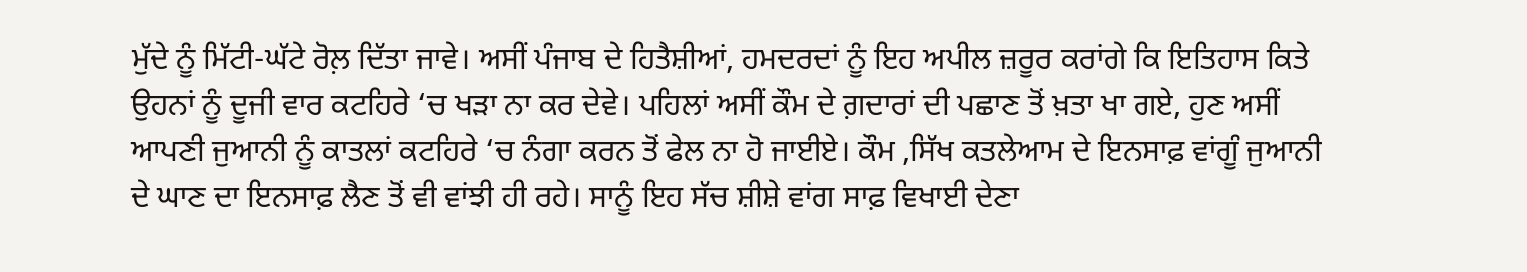ਮੁੱਦੇ ਨੂੰ ਮਿੱਟੀ-ਘੱਟੇ ਰੋਲ਼ ਦਿੱਤਾ ਜਾਵੇ। ਅਸੀਂ ਪੰਜਾਬ ਦੇ ਹਿਤੈਸ਼ੀਆਂ, ਹਮਦਰਦਾਂ ਨੂੰ ਇਹ ਅਪੀਲ ਜ਼ਰੂਰ ਕਰਾਂਗੇ ਕਿ ਇਤਿਹਾਸ ਕਿਤੇ ਉਹਨਾਂ ਨੂੰ ਦੂਜੀ ਵਾਰ ਕਟਹਿਰੇ ‘ਚ ਖੜਾ ਨਾ ਕਰ ਦੇਵੇ। ਪਹਿਲਾਂ ਅਸੀਂ ਕੌਮ ਦੇ ਗ਼ਦਾਰਾਂ ਦੀ ਪਛਾਣ ਤੋਂ ਖ਼ਤਾ ਖਾ ਗਏ, ਹੁਣ ਅਸੀਂ ਆਪਣੀ ਜੁਆਨੀ ਨੂੰ ਕਾਤਲਾਂ ਕਟਹਿਰੇ ‘ਚ ਨੰਗਾ ਕਰਨ ਤੋਂ ਫੇਲ ਨਾ ਹੋ ਜਾਈਏ। ਕੌਮ ,ਸਿੱਖ ਕਤਲੇਆਮ ਦੇ ਇਨਸਾਫ਼ ਵਾਂਗੂੰ ਜੁਆਨੀ ਦੇ ਘਾਣ ਦਾ ਇਨਸਾਫ਼ ਲੈਣ ਤੋਂ ਵੀ ਵਾਂਝੀ ਹੀ ਰਹੇ। ਸਾਨੂੰ ਇਹ ਸੱਚ ਸ਼ੀਸ਼ੇ ਵਾਂਗ ਸਾਫ਼ ਵਿਖਾਈ ਦੇਣਾ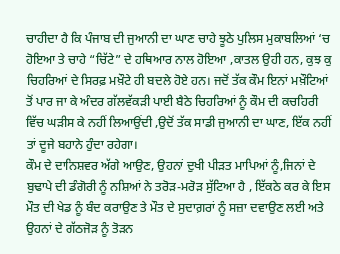ਚਾਹੀਦਾ ਹੈ ਕਿ ਪੰਜਾਬ ਦੀ ਜੁਆਨੀ ਦਾ ਘਾਣ ਚਾਹੇ ਝੂਠੇ ਪੁਲਿਸ ਮੁਕਾਬਲਿਆਂ ‘ਚ ਹੋਇਆ ਤੇ ਚਾਹੇ “ਚਿੱਟੇ” ਦੇ ਹਥਿਆਰ ਨਾਲ ਹੋਇਆ ,ਕਾਤਲ ਉਹੀ ਹਨ, ਕੁਝ ਕੁ ਚਿਹਰਿਆਂ ਦੇ ਸਿਰਫ਼ ਮਖ਼ੌਟੇ ਹੀ ਬਦਲੇ ਹੋਏ ਹਨ। ਜਦੋਂ ਤੱਕ ਕੌਮ ਇਨਾਂ ਮਖ਼ੌਟਿਆਂ ਤੋਂ ਪਾਰ ਜਾ ਕੇ ਅੰਦਰ ਗੱਲਵੱਕੜੀ ਪਾਈ ਬੈਠੇ ਚਿਹਰਿਆਂ ਨੂੰ ਕੌਮ ਦੀ ਕਚਹਿਰੀ ਵਿੱਚ ਘੜੀਸ ਕੇ ਨਹੀਂ ਲਿਆਉਂਦੀ ,ਉਦੋਂ ਤੱਕ ਸਾਡੀ ਜੁਆਨੀ ਦਾ ਘਾਣ, ਇੱਕ ਨਹੀਂ ਤਾਂ ਦੂਜੇ ਬਹਾਨੇ ਹੁੰਦਾ ਰਹੇਗਾ।
ਕੌਮ ਦੇ ਦਾਨਿਸ਼ਵਰ ਅੱਗੇ ਆਉਣ, ਉਹਨਾਂ ਦੁਖੀ ਪੀੜਤ ਮਾਪਿਆਂ ਨੂੰ,ਜਿਨਾਂ ਦੇ ਬੁਢਾਪੇ ਦੀ ਡੰਗੋਰੀ ਨੂੰ ਨਸ਼ਿਆਂ ਨੇ ਤਰੋੜ-ਮਰੋੜ ਸੁੱਟਿਆ ਹੈ , ਇੱਕਠੇ ਕਰ ਕੇ ਇਸ ਮੌਤ ਦੀ ਖੇਡ ਨੂੰ ਬੰਦ ਕਰਾਉਣ ਤੇ ਮੌਤ ਦੇ ਸੁਦਾਗ਼ਰਾਂ ਨੂੰ ਸਜ਼ਾ ਦਵਾਉਣ ਲਈ ਅਤੇ ਉਹਨਾਂ ਦੇ ਗੱਠਜੋੜ ਨੂੰ ਤੋੜਨ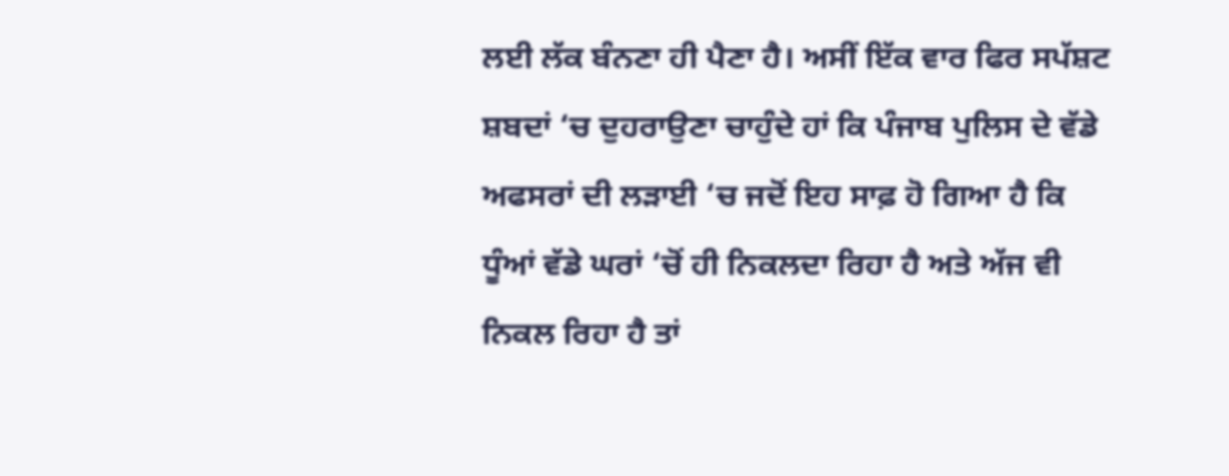ਲਈ ਲੱਕ ਬੰਨਣਾ ਹੀ ਪੈਣਾ ਹੈ। ਅਸੀਂ ਇੱਕ ਵਾਰ ਫਿਰ ਸਪੱਸ਼ਟ ਸ਼ਬਦਾਂ ‘ਚ ਦੁਹਰਾਉਣਾ ਚਾਹੁੰਦੇ ਹਾਂ ਕਿ ਪੰਜਾਬ ਪੁਲਿਸ ਦੇ ਵੱਡੇ ਅਫਸਰਾਂ ਦੀ ਲੜਾਈ ‘ਚ ਜਦੋਂ ਇਹ ਸਾਫ਼ ਹੋ ਗਿਆ ਹੈ ਕਿ ਧੂੰਆਂ ਵੱਡੇ ਘਰਾਂ ‘ਚੋਂ ਹੀ ਨਿਕਲਦਾ ਰਿਹਾ ਹੈ ਅਤੇ ਅੱਜ ਵੀ ਨਿਕਲ ਰਿਹਾ ਹੈ ਤਾਂ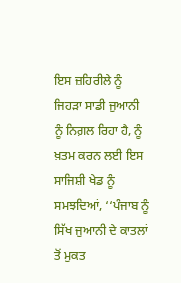ਇਸ ਜ਼ਹਿਰੀਲੇ ਨੂੰ ਜਿਹੜਾ ਸਾਡੀ ਜੁਆਨੀ ਨੂੰ ਨਿਗ਼ਲ ਰਿਹਾ ਹੈ, ਨੂੰ ਖ਼ਤਮ ਕਰਨ ਲਈ ਇਸ ਸਾਜਿਸ਼ੀ ਖੇਡ ਨੂੰ ਸਮਝਦਿਆਂ, ‘‘ਪੰਜਾਬ ਨੂੰ ਸਿੱਖ ਜੁਆਨੀ ਦੇ ਕਾਤਲਾਂ ਤੋਂ ਮੁਕਤ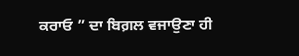ਕਰਾਓ ” ਦਾ ਬਿਗ਼ਲ ਵਜਾਉਣਾ ਹੀ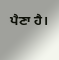ਪੈਣਾ ਹੈ।